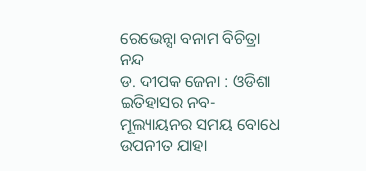ରେଭେନ୍ସା ବନାମ ବିଚିତ୍ରା ନନ୍ଦ
ଡ. ଦୀପକ ଜେନା : ଓଡିଶା ଇତିହାସର ନବ-ମୂଲ୍ୟାୟନର ସମୟ ବୋଧେ ଉପନୀତ ଯାହା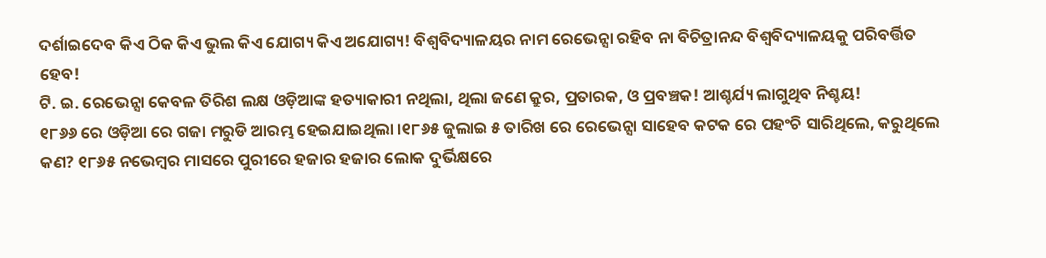ଦର୍ଶାଇଦେବ କିଏ ଠିକ କିଏ ଭୁଲ କିଏ ଯୋଗ୍ୟ କିଏ ଅଯୋଗ୍ୟ! ବିଶ୍ୱବିଦ୍ୟାଳୟର ନାମ ରେଭେନ୍ସା ରହିବ ନା ବିଚିତ୍ରାନନ୍ଦ ବିଶ୍ୱବିଦ୍ୟାଳୟକୁ ପରିବର୍ତ୍ତିତ ହେବ!
ଟି. ଇ. ରେଭେନ୍ସା କେବଳ ତିରିଶ ଲକ୍ଷ ଓଡ଼ିଆଙ୍କ ହତ୍ୟାକାରୀ ନଥିଲା, ଥିଲା ଜଣେ କ୍ରୁର, ପ୍ରତାରକ, ଓ ପ୍ରବଞ୍ଚକ! ଆଶ୍ଚର୍ଯ୍ୟ ଲାଗୁଥିବ ନିଶ୍ଚୟ!
୧୮୬୬ ରେ ଓଡ଼ିଆ ରେ ଗଜା ମରୁଡି ଆରମ୍ଭ ହେଇଯାଇଥିଲା ।୧୮୬୫ ଜୁଲାଇ ୫ ତାରିଖ ରେ ରେଭେନ୍ସା ସାହେବ କଟକ ରେ ପହଂଚି ସାରିଥିଲେ, କରୁଥିଲେ କଣ? ୧୮୬୫ ନଭେମ୍ବର ମାସରେ ପୁରୀରେ ହଜାର ହଜାର ଲୋକ ଦୁର୍ଭିକ୍ଷରେ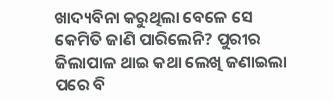ଖାଦ୍ୟବିନା କରୁଥିଲା ବେଳେ ସେ କେମିତି ଜାଣି ପାରିଲେନି? ପୁରୀର ଜିଲାପାଳ ଥାଇ କଥା ଲେଖି ଜଣାଇଲା ପରେ ବି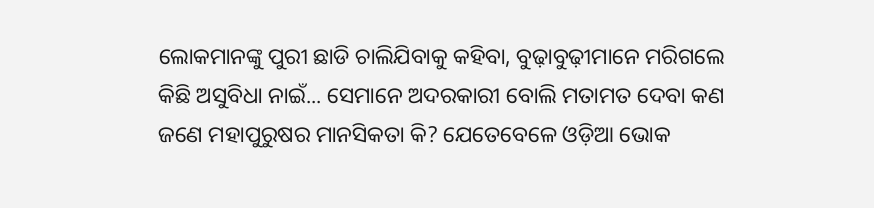ଲୋକମାନଙ୍କୁ ପୁରୀ ଛାଡି ଚାଲିଯିବାକୁ କହିବା, ବୁଢ଼ାବୁଢ଼ୀମାନେ ମରିଗଲେ କିଛି ଅସୁବିଧା ନାଇଁ... ସେମାନେ ଅଦରକାରୀ ବୋଲି ମତାମତ ଦେବା କଣ ଜଣେ ମହାପୁରୁଷର ମାନସିକତା କି? ଯେତେବେଳେ ଓଡ଼ିଆ ଭୋକ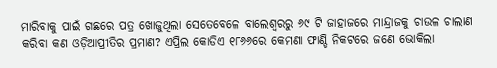ମାରିବାକୁ ପାଇଁ ଗଛରେ ପତ୍ର ଖୋଜୁଥିଲା ସେତେବେଳେ ବାଲେଶ୍ୱରରୁ ୬୯ ଟି ଜାହାଜରେ ମାନ୍ଦ୍ରାଜକୁ ଚାଉଳ ଚାଲାଣ କରିବା କଣ ଓଡ଼ିଆପ୍ରୀତିର ପ୍ରମାଣ? ଏପ୍ରିଲ କୋଡିଏ ୧୮୬୬ରେ କେମଣା ଫାଣ୍ଡି ନିକଟରେ ଜଣେ ଭୋକିଲା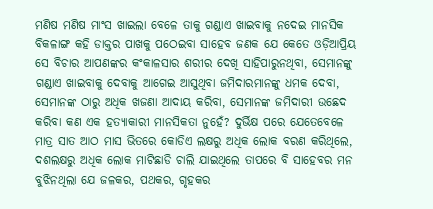ମଣିଷ ମଣିଷ ମାଂସ ଖାଇଲା ବେଳେ ତାକୁ ଗଣ୍ଡାଏ ଖାଇବାକୁ ନଦେଇ ମାନସିକ ବିକଳାଙ୍ଗ କହି ଡାକ୍ତର ପାଖକୁ ପଠେଇବା ସାହେବ ଜଣକ ଯେ କେତେ ଓଡ଼ିଆପ୍ରିୟ ସେ ବିଚାର ଆପଣଙ୍କର କଂକାଳସାର ଶରୀର ଦେଖି ସାହିପାରୁନଥିବା, ସେମାନଙ୍କୁ ଗଣ୍ଡାଏ ଖାଇବାକୁ ଦେବାକୁ ଆଗେଇ ଆସୁଥିବା ଜମିଦାରମାନଙ୍କୁ ଧମକ ଦେବା, ସେମାନଙ୍କ ଠାରୁ ଅଧିକ ଖଜଣା ଆଦାୟ କରିବା, ସେମାନଙ୍କ ଜମିଦାରୀ ଉଛେଦ କରିବା କଣ ଏକ ହତ୍ୟାକାରୀ ମାନସିକତା ନୁହେଁ? ଦୁର୍ଭିକ୍ଷ ପରେ ଯେତେବେଳେ ମାତ୍ର ସାତ ଆଠ ମାସ ଭିତରେ କୋଡିଏ ଲକ୍ଷରୁ ଅଧିକ ଲୋକ ବରଣ କରିଥିଲେ, ଦଶଲକ୍ଷରୁ ଅଧିକ ଲୋକ ମାଟିଛାଡି ଚାଲି ଯାଇଥିଲେ ତାପରେ ବି ସାହେବର ମନ ବୁଝିନଥିଲା ଯେ ଜଳକର, ପଥକର, ଗୃହକର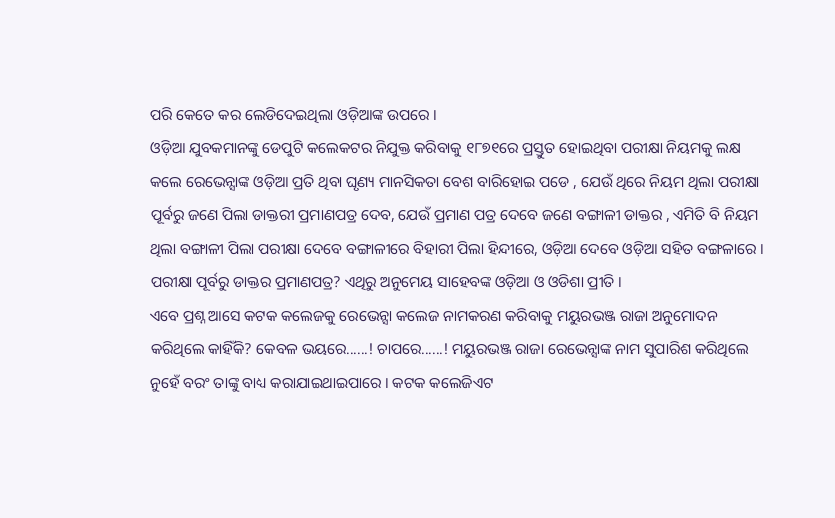ପରି କେତେ କର ଲେଡିଦେଇଥିଲା ଓଡ଼ିଆଙ୍କ ଉପରେ ।
ଓଡ଼ିଆ ଯୁବକମାନଙ୍କୁ ଡେପୁଟି କଲେକଟର ନିଯୁକ୍ତ କରିବାକୁ ୧୮୭୧ରେ ପ୍ରସ୍ତୁତ ହୋଇଥିବା ପରୀକ୍ଷା ନିୟମକୁ ଲକ୍ଷ କଲେ ରେଭେନ୍ସାଙ୍କ ଓଡ଼ିଆ ପ୍ରତି ଥିବା ଘୃଣ୍ୟ ମାନସିକତା ବେଶ ବାରିହୋଇ ପଡେ , ଯେଉଁ ଥିରେ ନିୟମ ଥିଲା ପରୀକ୍ଷା ପୂର୍ବରୁ ଜଣେ ପିଲା ଡାକ୍ତରୀ ପ୍ରମାଣପତ୍ର ଦେବ, ଯେଉଁ ପ୍ରମାଣ ପତ୍ର ଦେବେ ଜଣେ ବଙ୍ଗାଳୀ ଡାକ୍ତର , ଏମିତି ବି ନିୟମ ଥିଲା ବଙ୍ଗାଳୀ ପିଲା ପରୀକ୍ଷା ଦେବେ ବଙ୍ଗାଳୀରେ ବିହାରୀ ପିଲା ହିନ୍ଦୀରେ, ଓଡ଼ିଆ ଦେବେ ଓଡ଼ିଆ ସହିତ ବଙ୍ଗଳାରେ । ପରୀକ୍ଷା ପୂର୍ବରୁ ଡାକ୍ତର ପ୍ରମାଣପତ୍ର? ଏଥିରୁ ଅନୁମେୟ ସାହେବଙ୍କ ଓଡ଼ିଆ ଓ ଓଡିଶା ପ୍ରୀତି ।
ଏବେ ପ୍ରଶ୍ନ ଆସେ କଟକ କଲେଜକୁ ରେଭେନ୍ସା କଲେଜ ନାମକରଣ କରିବାକୁ ମୟୁରଭଞ୍ଜ ରାଜା ଅନୁମୋଦନ କରିଥିଲେ କାହିଁକି? କେବଳ ଭୟରେ......! ଚାପରେ......! ମୟୁରଭଞ୍ଜ ରାଜା ରେଭେନ୍ସାଙ୍କ ନାମ ସୁପାରିଶ କରିଥିଲେ ନୁହେଁ ବରଂ ତାଙ୍କୁ ବାଧ୍ୟ କରାଯାଇଥାଇପାରେ । କଟକ କଲେଜିଏଟ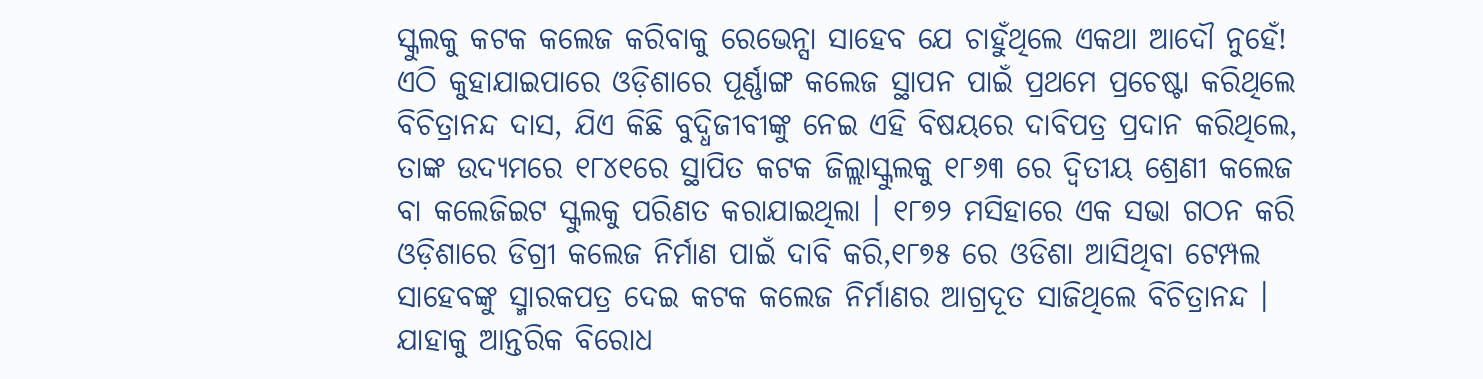ସ୍କୁଲକୁ କଟକ କଲେଜ କରିବାକୁ ରେଭେନ୍ସା ସାହେବ ଯେ ଚାହୁଁଥିଲେ ଏକଥା ଆଦୌ ନୁହେଁ! ଏଠି କୁହାଯାଇପାରେ ଓଡ଼ିଶାରେ ପୂର୍ଣ୍ଣାଙ୍ଗ କଲେଜ ସ୍ଥାପନ ପାଇଁ ପ୍ରଥମେ ପ୍ରଚେଷ୍ଟା କରିଥିଲେ ବିଚିତ୍ରାନନ୍ଦ ଦାସ, ଯିଏ କିଛି ବୁଦ୍ଧିଜୀବୀଙ୍କୁ ନେଇ ଏହି ବିଷୟରେ ଦାବିପତ୍ର ପ୍ରଦାନ କରିଥିଲେ, ତାଙ୍କ ଉଦ୍ୟମରେ ୧୮୪୧ରେ ସ୍ଥାପିତ କଟକ ଜିଲ୍ଲାସ୍କୁଲକୁ ୧୮୬୩ ରେ ଦ୍ୱିତୀୟ ଶ୍ରେଣୀ କଲେଜ ବା କଲେଜିଇଟ ସ୍କୁଲକୁ ପରିଣତ କରାଯାଇଥିଲା । ୧୮୭୨ ମସିହାରେ ଏକ ସଭା ଗଠନ କରି ଓଡ଼ିଶାରେ ଡିଗ୍ରୀ କଲେଜ ନିର୍ମାଣ ପାଇଁ ଦାବି କରି,୧୮୭୫ ରେ ଓଡିଶା ଆସିଥିବା ଟେମ୍ପଲ ସାହେବଙ୍କୁ ସ୍ମାରକପତ୍ର ଦେଇ କଟକ କଲେଜ ନିର୍ମାଣର ଆଗ୍ରଦୂତ ସାଜିଥିଲେ ବିଚିତ୍ରାନନ୍ଦ । ଯାହାକୁ ଆନ୍ତରିକ ବିରୋଧ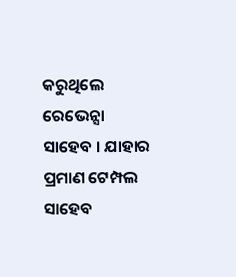କରୁଥିଲେ ରେଭେନ୍ସା ସାହେବ । ଯାହାର ପ୍ରମାଣ ଟେମ୍ପଲ ସାହେବ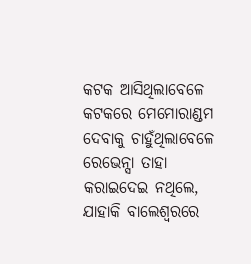କଟକ ଆସିଥିଲାବେଳେ କଟକରେ ମେମୋରାଣ୍ଡମ ଦେବାକୁ ଚାହୁଁଥିଲାବେଳେ ରେଭେନ୍ସା ତାହା କରାଇଦେଇ ନଥିଲେ, ଯାହାକି ବାଲେଶ୍ୱରରେ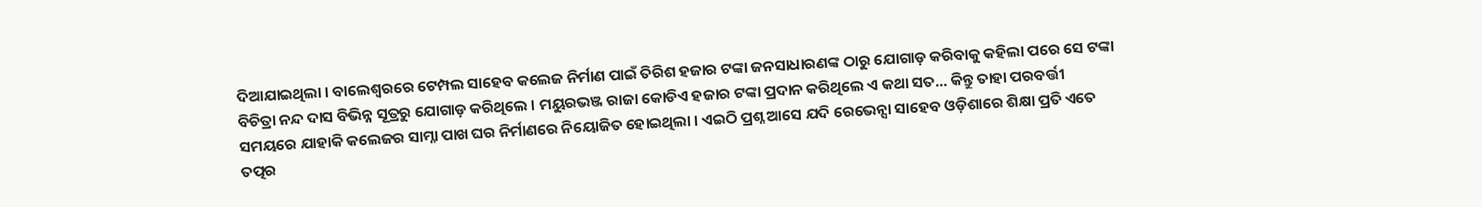ଦିଆଯାଇଥିଲା । ବାଲେଶ୍ୱରରେ ଟେମ୍ପଲ ସାହେବ କଲେଜ ନିର୍ମାଣ ପାଇଁ ତିରିଶ ହଜାର ଟଙ୍କା ଜନସାଧାରଣଙ୍କ ଠାରୁ ଯୋଗାଡ଼ କରିବାକୁ କହିଲା ପରେ ସେ ଟଙ୍କା ବିଚିତ୍ରା ନନ୍ଦ ଦାସ ବିଭିନ୍ନ ସୂତ୍ରରୁ ଯୋଗାଡ଼ କରିଥିଲେ । ମୟୁରଭଞ୍ଜ ରାଜା କୋଡିଏ ହଜାର ଟଙ୍କା ପ୍ରଦାନ କରିଥିଲେ ଏ କଥା ସତ... କିନ୍ତୁ ତାହା ପରବର୍ତ୍ତୀ ସମୟରେ ଯାହାକି କଲେଜର ସାମ୍ନା ପାଖ ଘର ନିର୍ମାଣରେ ନିୟୋଜିତ ହୋଇଥିଲା । ଏଇଠି ପ୍ରଶ୍ନ ଆସେ ଯଦି ରେଭେନ୍ସା ସାହେବ ଓଡ଼ିଶାରେ ଶିକ୍ଷା ପ୍ରତି ଏତେ ତତ୍ପର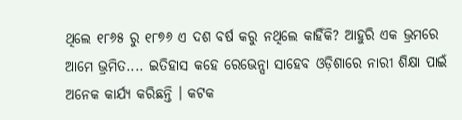ଥିଲେ ୧୮୬୫ ରୁ ୧୮୭୬ ଏ ଦଶ ବର୍ଷ କରୁ ନଥିଲେ କାହିଁକି? ଆହୁରି ଏକ ଭ୍ରମରେ ଆମେ ଭ୍ରମିତ.... ଇତିହାସ କହେ ରେଭେନ୍ସା ସାହେବ ଓଡ଼ିଶାରେ ନାରୀ ଶିକ୍ଷା ପାଇଁ ଅନେକ କାର୍ଯ୍ୟ କରିଛନ୍ତି । କଟକ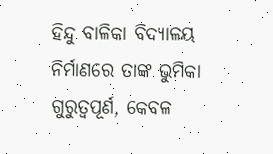ହିନ୍ଦୁ ବାଳିକା ବିଦ୍ୟାଳୟ ନିର୍ମାଣରେ ତାଙ୍କ ଭୁମିକା ଗୁରୁତ୍ୱପୂର୍ଣ, କେବଳ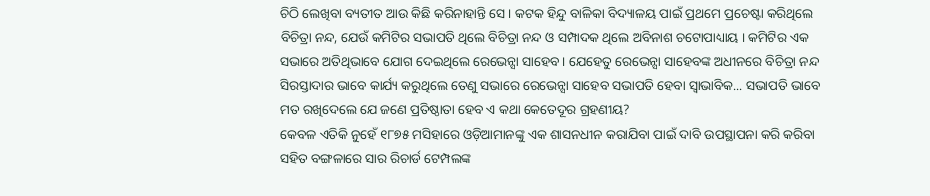ଚିଠି ଲେଖିବା ବ୍ୟତୀତ ଆଉ କିଛି କରିନାହାନ୍ତି ସେ । କଟକ ହିନ୍ଦୁ ବାଳିକା ବିଦ୍ୟାଳୟ ପାଇଁ ପ୍ରଥମେ ପ୍ରଚେଷ୍ଟା କରିଥିଲେ ବିଚିତ୍ରା ନନ୍ଦ, ଯେଉଁ କମିଟିର ସଭାପତି ଥିଲେ ବିଚିତ୍ରା ନନ୍ଦ ଓ ସମ୍ପାଦକ ଥିଲେ ଅବିନାଶ ଚଟୋପାଧ୍ୟାୟ । କମିଟିର ଏକ ସଭାରେ ଅତିଥିଭାବେ ଯୋଗ ଦେଇଥିଲେ ରେଭେନ୍ସା ସାହେବ । ଯେହେତୁ ରେଭେନ୍ସା ସାହେବଙ୍କ ଅଧୀନରେ ବିଚିତ୍ରା ନନ୍ଦ ସିରସ୍ତାଦାର ଭାବେ କାର୍ଯ୍ୟ କରୁଥିଲେ ତେଣୁ ସଭାରେ ରେଭେନ୍ସା ସାହେବ ସଭାପତି ହେବା ସ୍ୱାଭାବିକ... ସଭାପତି ଭାବେ ମତ ରଖିଦେଲେ ଯେ ଜଣେ ପ୍ରତିଷ୍ଠାତା ହେବ ଏ କଥା କେତେଦୂର ଗ୍ରହଣୀୟ?
କେବଳ ଏତିକି ନୁହେଁ ୧୮୭୫ ମସିହାରେ ଓଡ଼ିଆମାନଙ୍କୁ ଏକ ଶାସନଧୀନ କରାଯିବା ପାଇଁ ଦାବି ଉପସ୍ଥାପନା କରି କରିବା ସହିତ ବଙ୍ଗଳାରେ ସାର ରିଚାର୍ଡ ଟେମ୍ପଲଙ୍କ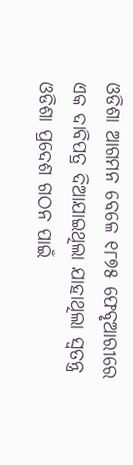ଓଡିଶା ଆଗମନ ବେଳେ ୧୮୭୫ ଫେବୃଆରୀରେ ଏକ ଦାବିପତ୍ର ଦିଆଯାଇଥିଲା ଯାହାଥିଲା ସ୍ୱତନ୍ତ୍ର ଓଡିଶା ପ୍ରଦେଶ ଗଠନ ପାଇଁ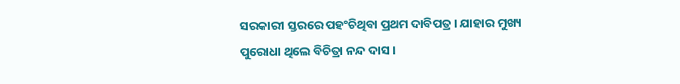ସରକାରୀ ସ୍ତରରେ ପହଂଚିଥିବା ପ୍ରଥମ ଦାବିପତ୍ର । ଯାହାର ମୁଖ୍ୟ ପୁରୋଧା ଥିଲେ ବିଚିତ୍ରା ନନ୍ଦ ଦାସ ।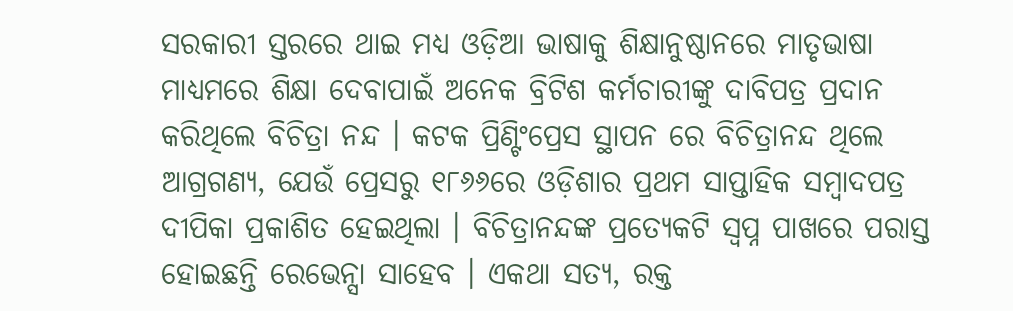ସରକାରୀ ସ୍ତରରେ ଥାଇ ମଧ୍ୟ ଓଡ଼ିଆ ଭାଷାକୁ ଶିକ୍ଷାନୁଷ୍ଠାନରେ ମାତୃଭାଷା ମାଧ୍ୟମରେ ଶିକ୍ଷା ଦେବାପାଇଁ ଅନେକ ବ୍ରିଟିଶ କର୍ମଚାରୀଙ୍କୁ ଦାବିପତ୍ର ପ୍ରଦାନ କରିଥିଲେ ବିଚିତ୍ରା ନନ୍ଦ । କଟକ ପ୍ରିଣ୍ଟିଂପ୍ରେସ ସ୍ଥାପନ ରେ ବିଚିତ୍ରାନନ୍ଦ ଥିଲେ ଆଗ୍ରଗଣ୍ୟ, ଯେଉଁ ପ୍ରେସରୁ ୧୮୬୬ରେ ଓଡ଼ିଶାର ପ୍ରଥମ ସାପ୍ତାହିକ ସମ୍ବାଦପତ୍ର ଦୀପିକା ପ୍ରକାଶିତ ହେଇଥିଲା । ବିଚିତ୍ରାନନ୍ଦଙ୍କ ପ୍ରତ୍ୟେକଟି ସ୍ୱପ୍ନ ପାଖରେ ପରାସ୍ତ ହୋଇଛନ୍ତି ରେଭେନ୍ସା ସାହେବ । ଏକଥା ସତ୍ୟ, ରକ୍ତ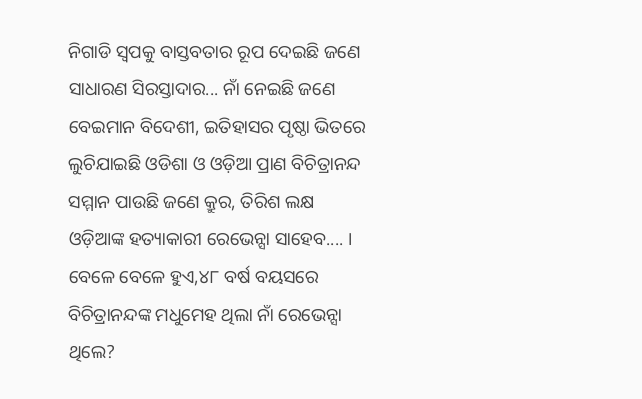ନିଗାଡି ସ୍ୱପକୁ ବାସ୍ତବତାର ରୂପ ଦେଇଛି ଜଣେ ସାଧାରଣ ସିରସ୍ତାଦାର... ନାଁ ନେଇଛି ଜଣେ ବେଇମାନ ବିଦେଶୀ, ଇତିହାସର ପୃଷ୍ଠା ଭିତରେ ଲୁଚିଯାଇଛି ଓଡିଶା ଓ ଓଡ଼ିଆ ପ୍ରାଣ ବିଚିତ୍ରାନନ୍ଦ ସମ୍ମାନ ପାଉଛି ଜଣେ କ୍ରୁର, ତିରିଶ ଲକ୍ଷ ଓଡ଼ିଆଙ୍କ ହତ୍ୟାକାରୀ ରେଭେନ୍ସା ସାହେବ.... । ବେଳେ ବେଳେ ହୁଏ,୪୮ ବର୍ଷ ବୟସରେ ବିଚିତ୍ରାନନ୍ଦଙ୍କ ମଧୁମେହ ଥିଲା ନାଁ ରେଭେନ୍ସା ଥିଲେ?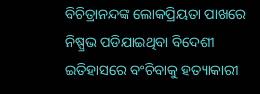ବିଚିତ୍ରାନନ୍ଦଙ୍କ ଲୋକପ୍ରିୟତା ପାଖରେ ନିଷ୍ପ୍ରଭ ପଡିଯାଇଥିବା ବିଦେଶୀ ଇତିହାସରେ ବଂଚିବାକୁ ହତ୍ୟାକାରୀ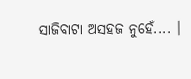ସାଜିବାଟା ଅସହଜ ନୁହେଁ.... ।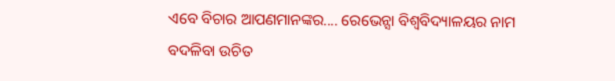ଏବେ ବିଚାର ଆପଣମାନଙ୍କର.... ରେଭେନ୍ସା ବିଶ୍ୱବିଦ୍ୟାଳୟର ନାମ ବଦଳିବା ଉଚିତ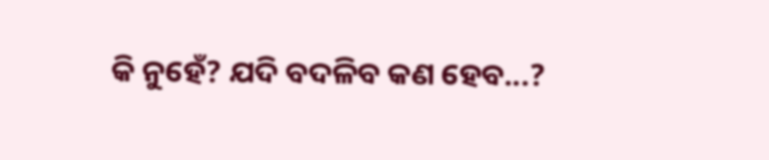କି ନୁହେଁ? ଯଦି ବଦଳିବ କଣ ହେବ...?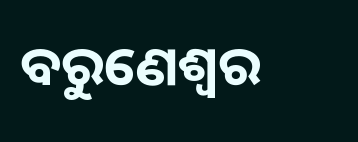ବରୁଣେଶ୍ୱର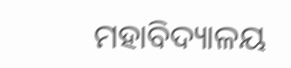ମହାବିଦ୍ୟାଳୟ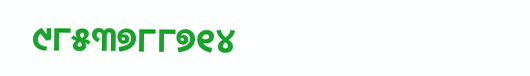୯୮୫୩୭୮୮୭୧୪